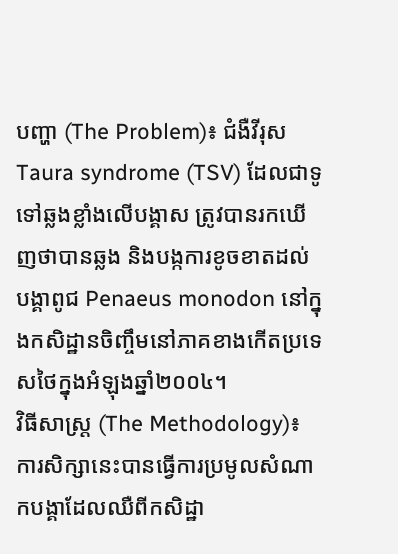បញ្ហា (The Problem)៖ ជំងឺវីរុស Taura syndrome (TSV) ដែលជាទូទៅឆ្លងខ្លាំងលើបង្គាស ត្រូវបានរកឃើញថាបានឆ្លង និងបង្កការខូចខាតដល់បង្គាពូជ Penaeus monodon នៅក្នុងកសិដ្ឋានចិញ្ចឹមនៅភាគខាងកើតប្រទេសថៃក្នុងអំឡុងឆ្នាំ២០០៤។
វិធីសាស្ត្រ (The Methodology)៖ ការសិក្សានេះបានធ្វើការប្រមូលសំណាកបង្គាដែលឈឺពីកសិដ្ឋា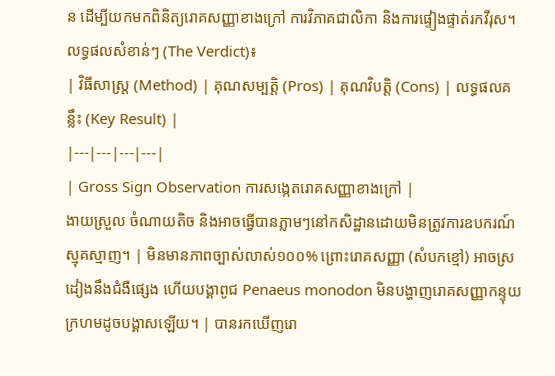ន ដើម្បីយកមកពិនិត្យរោគសញ្ញាខាងក្រៅ ការវិភាគជាលិកា និងការផ្ទៀងផ្ទាត់រកវីរុស។
លទ្ធផលសំខាន់ៗ (The Verdict)៖
| វិធីសាស្ត្រ (Method) | គុណសម្បត្តិ (Pros) | គុណវិបត្តិ (Cons) | លទ្ធផលគន្លឹះ (Key Result) |
|---|---|---|---|
| Gross Sign Observation ការសង្កេតរោគសញ្ញាខាងក្រៅ |
ងាយស្រួល ចំណាយតិច និងអាចធ្វើបានភ្លាមៗនៅកសិដ្ឋានដោយមិនត្រូវការឧបករណ៍ស្មុគស្មាញ។ | មិនមានភាពច្បាស់លាស់១០០% ព្រោះរោគសញ្ញា (សំបកខ្មៅ) អាចស្រដៀងនឹងជំងឺផ្សេង ហើយបង្គាពូជ Penaeus monodon មិនបង្ហាញរោគសញ្ញាកន្ទុយក្រហមដូចបង្គាសឡើយ។ | បានរកឃើញរោ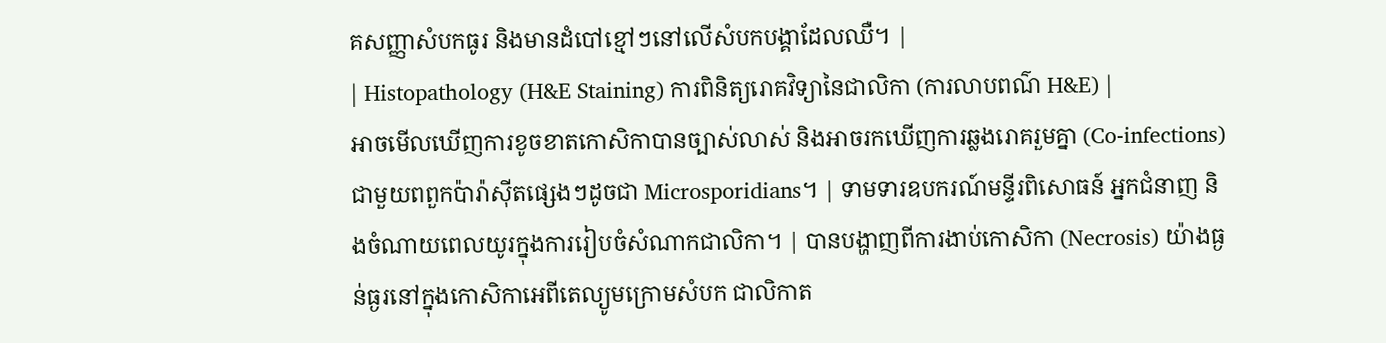គសញ្ញាសំបកធូរ និងមានដំបៅខ្មៅៗនៅលើសំបកបង្គាដែលឈឺ។ |
| Histopathology (H&E Staining) ការពិនិត្យរោគវិទ្យានៃជាលិកា (ការលាបពណ៌ H&E) |
អាចមើលឃើញការខូចខាតកោសិកាបានច្បាស់លាស់ និងអាចរកឃើញការឆ្លងរោគរួមគ្នា (Co-infections) ជាមួយពពួកប៉ារ៉ាស៊ីតផ្សេងៗដូចជា Microsporidians។ | ទាមទារឧបករណ៍មន្ទីរពិសោធន៍ អ្នកជំនាញ និងចំណាយពេលយូរក្នុងការរៀបចំសំណាកជាលិកា។ | បានបង្ហាញពីការងាប់កោសិកា (Necrosis) យ៉ាងធ្ងន់ធ្ងរនៅក្នុងកោសិកាអេពីតេល្យូមក្រោមសំបក ជាលិកាត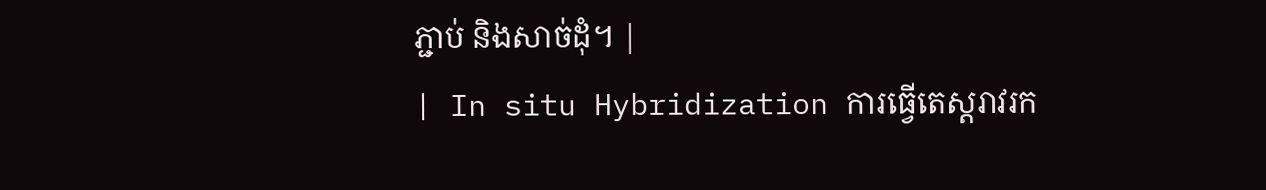ភ្ជាប់ និងសាច់ដុំ។ |
| In situ Hybridization ការធ្វើតេស្តរាវរក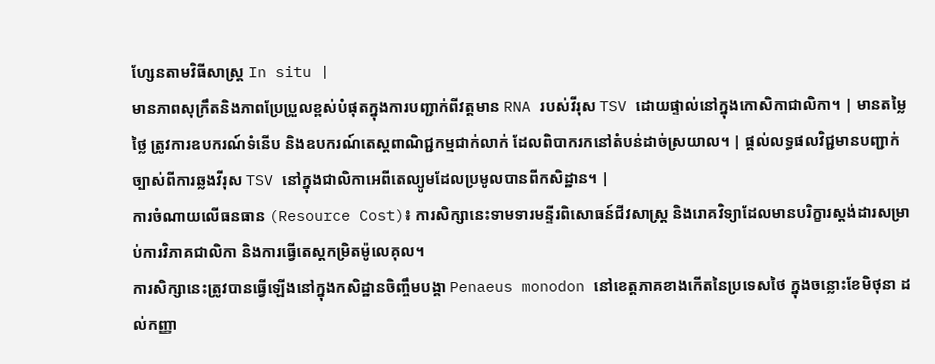ហ្សែនតាមវិធីសាស្រ្ត In situ |
មានភាពសុក្រឹតនិងភាពប្រែប្រួលខ្ពស់បំផុតក្នុងការបញ្ជាក់ពីវត្តមាន RNA របស់វីរុស TSV ដោយផ្ទាល់នៅក្នុងកោសិកាជាលិកា។ | មានតម្លៃថ្លៃ ត្រូវការឧបករណ៍ទំនើប និងឧបករណ៍តេស្តពាណិជ្ជកម្មជាក់លាក់ ដែលពិបាករកនៅតំបន់ដាច់ស្រយាល។ | ផ្តល់លទ្ធផលវិជ្ជមានបញ្ជាក់ច្បាស់ពីការឆ្លងវីរុស TSV នៅក្នុងជាលិកាអេពីតេល្យូមដែលប្រមូលបានពីកសិដ្ឋាន។ |
ការចំណាយលើធនធាន (Resource Cost)៖ ការសិក្សានេះទាមទារមន្ទីរពិសោធន៍ជីវសាស្ត្រ និងរោគវិទ្យាដែលមានបរិក្ខារស្តង់ដារសម្រាប់ការវិភាគជាលិកា និងការធ្វើតេស្តកម្រិតម៉ូលេគុល។
ការសិក្សានេះត្រូវបានធ្វើឡើងនៅក្នុងកសិដ្ឋានចិញ្ចឹមបង្គា Penaeus monodon នៅខេត្តភាគខាងកើតនៃប្រទេសថៃ ក្នុងចន្លោះខែមិថុនា ដល់កញ្ញា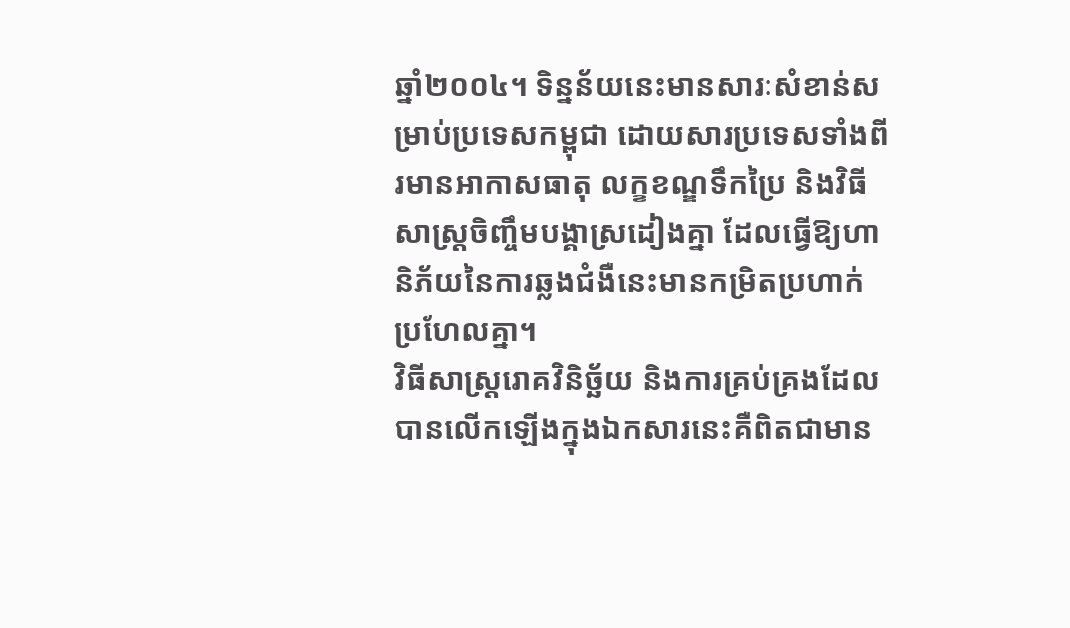ឆ្នាំ២០០៤។ ទិន្នន័យនេះមានសារៈសំខាន់សម្រាប់ប្រទេសកម្ពុជា ដោយសារប្រទេសទាំងពីរមានអាកាសធាតុ លក្ខខណ្ឌទឹកប្រៃ និងវិធីសាស្ត្រចិញ្ចឹមបង្គាស្រដៀងគ្នា ដែលធ្វើឱ្យហានិភ័យនៃការឆ្លងជំងឺនេះមានកម្រិតប្រហាក់ប្រហែលគ្នា។
វិធីសាស្ត្ររោគវិនិច្ឆ័យ និងការគ្រប់គ្រងដែលបានលើកឡើងក្នុងឯកសារនេះគឺពិតជាមាន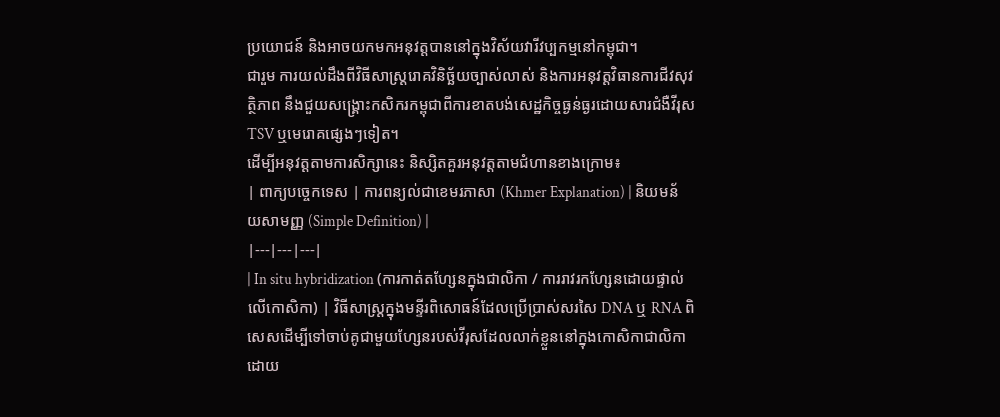ប្រយោជន៍ និងអាចយកមកអនុវត្តបាននៅក្នុងវិស័យវារីវប្បកម្មនៅកម្ពុជា។
ជារួម ការយល់ដឹងពីវិធីសាស្ត្ររោគវិនិច្ឆ័យច្បាស់លាស់ និងការអនុវត្តវិធានការជីវសុវត្ថិភាព នឹងជួយសង្គ្រោះកសិករកម្ពុជាពីការខាតបង់សេដ្ឋកិច្ចធ្ងន់ធ្ងរដោយសារជំងឺវីរុស TSV ឬមេរោគផ្សេងៗទៀត។
ដើម្បីអនុវត្តតាមការសិក្សានេះ និស្សិតគួរអនុវត្តតាមជំហានខាងក្រោម៖
| ពាក្យបច្ចេកទេស | ការពន្យល់ជាខេមរភាសា (Khmer Explanation) | និយមន័យសាមញ្ញ (Simple Definition) |
|---|---|---|
| In situ hybridization (ការកាត់តហ្សែនក្នុងជាលិកា / ការរាវរកហ្សែនដោយផ្ទាល់លើកោសិកា) | វិធីសាស្ត្រក្នុងមន្ទីរពិសោធន៍ដែលប្រើប្រាស់សរសៃ DNA ឬ RNA ពិសេសដើម្បីទៅចាប់គូជាមួយហ្សែនរបស់វីរុសដែលលាក់ខ្លួននៅក្នុងកោសិកាជាលិកាដោយ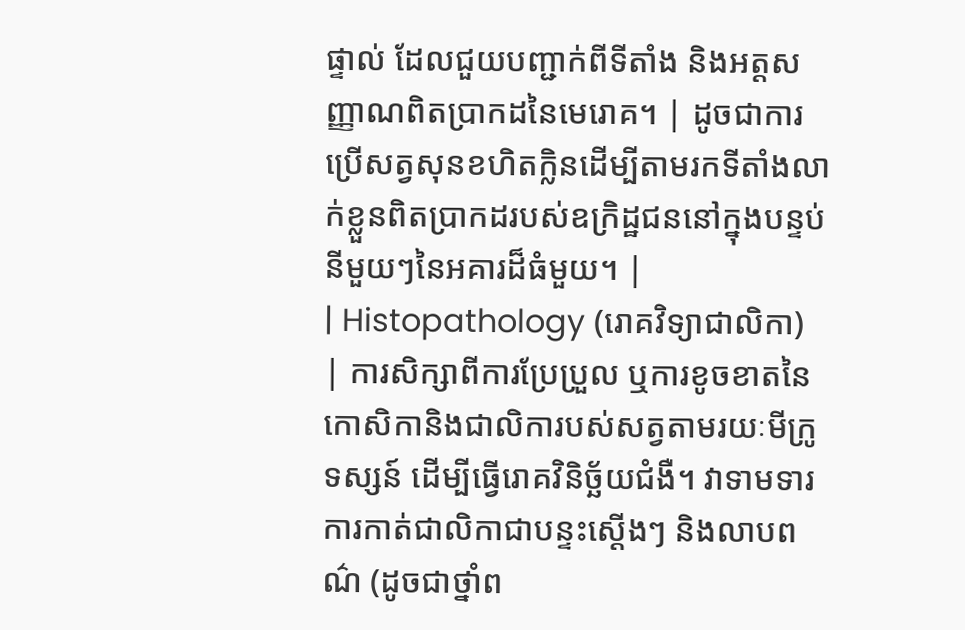ផ្ទាល់ ដែលជួយបញ្ជាក់ពីទីតាំង និងអត្តសញ្ញាណពិតប្រាកដនៃមេរោគ។ | ដូចជាការប្រើសត្វសុនខហិតក្លិនដើម្បីតាមរកទីតាំងលាក់ខ្លួនពិតប្រាកដរបស់ឧក្រិដ្ឋជននៅក្នុងបន្ទប់នីមួយៗនៃអគារដ៏ធំមួយ។ |
| Histopathology (រោគវិទ្យាជាលិកា) | ការសិក្សាពីការប្រែប្រួល ឬការខូចខាតនៃកោសិកានិងជាលិការបស់សត្វតាមរយៈមីក្រូទស្សន៍ ដើម្បីធ្វើរោគវិនិច្ឆ័យជំងឺ។ វាទាមទារការកាត់ជាលិកាជាបន្ទះស្តើងៗ និងលាបពណ៌ (ដូចជាថ្នាំព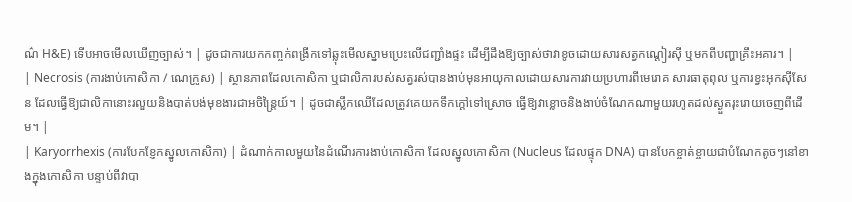ណ៌ H&E) ទើបអាចមើលឃើញច្បាស់។ | ដូចជាការយកកញ្ចក់ពង្រីកទៅឆ្លុះមើលស្នាមប្រេះលើជញ្ជាំងផ្ទះ ដើម្បីដឹងឱ្យច្បាស់ថាវាខូចដោយសារសត្វកណ្តៀរស៊ី ឬមកពីបញ្ហាគ្រឹះអគារ។ |
| Necrosis (ការងាប់កោសិកា / ណេក្រូស) | ស្ថានភាពដែលកោសិកា ឬជាលិការបស់សត្វរស់បានងាប់មុនអាយុកាលដោយសារការវាយប្រហារពីមេរោគ សារធាតុពុល ឬការខ្វះអុកស៊ីសែន ដែលធ្វើឱ្យជាលិកានោះរលួយនិងបាត់បង់មុខងារជាអចិន្ត្រៃយ៍។ | ដូចជាស្លឹកឈើដែលត្រូវគេយកទឹកក្តៅទៅស្រោច ធ្វើឱ្យវាខ្លោចនិងងាប់ចំណែកណាមួយរហូតដល់ស្ងួតរុះរោយចេញពីដើម។ |
| Karyorrhexis (ការបែកខ្ញែកស្នូលកោសិកា) | ដំណាក់កាលមួយនៃដំណើរការងាប់កោសិកា ដែលស្នូលកោសិកា (Nucleus ដែលផ្ទុក DNA) បានបែកខ្ចាត់ខ្ចាយជាបំណែកតូចៗនៅខាងក្នុងកោសិកា បន្ទាប់ពីវាបា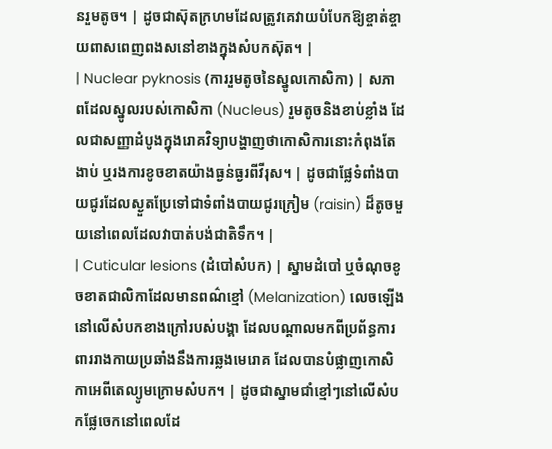នរួមតូច។ | ដូចជាស៊ុតក្រហមដែលត្រូវគេវាយបំបែកឱ្យខ្ចាត់ខ្ចាយពាសពេញពងសនៅខាងក្នុងសំបកស៊ុត។ |
| Nuclear pyknosis (ការរួមតូចនៃស្នូលកោសិកា) | សភាពដែលស្នូលរបស់កោសិកា (Nucleus) រួមតូចនិងខាប់ខ្លាំង ដែលជាសញ្ញាដំបូងក្នុងរោគវិទ្យាបង្ហាញថាកោសិការនោះកំពុងតែងាប់ ឬរងការខូចខាតយ៉ាងធ្ងន់ធ្ងរពីវីរុស។ | ដូចជាផ្លែទំពាំងបាយជូរដែលស្ងួតប្រែទៅជាទំពាំងបាយជូរក្រៀម (raisin) ដ៏តូចមួយនៅពេលដែលវាបាត់បង់ជាតិទឹក។ |
| Cuticular lesions (ដំបៅសំបក) | ស្នាមដំបៅ ឬចំណុចខូចខាតជាលិកាដែលមានពណ៌ខ្មៅ (Melanization) លេចឡើងនៅលើសំបកខាងក្រៅរបស់បង្គា ដែលបណ្តាលមកពីប្រព័ន្ធការពាររាងកាយប្រឆាំងនឹងការឆ្លងមេរោគ ដែលបានបំផ្លាញកោសិកាអេពីតេល្យូមក្រោមសំបក។ | ដូចជាស្នាមជាំខ្មៅៗនៅលើសំបកផ្លែចេកនៅពេលដែ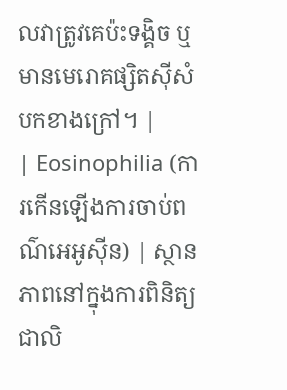លវាត្រូវគេប៉ះទង្គិច ឬមានមេរោគផ្សិតស៊ីសំបកខាងក្រៅ។ |
| Eosinophilia (ការកើនឡើងការចាប់ពណ៌អេអូស៊ីន) | ស្ថានភាពនៅក្នុងការពិនិត្យជាលិ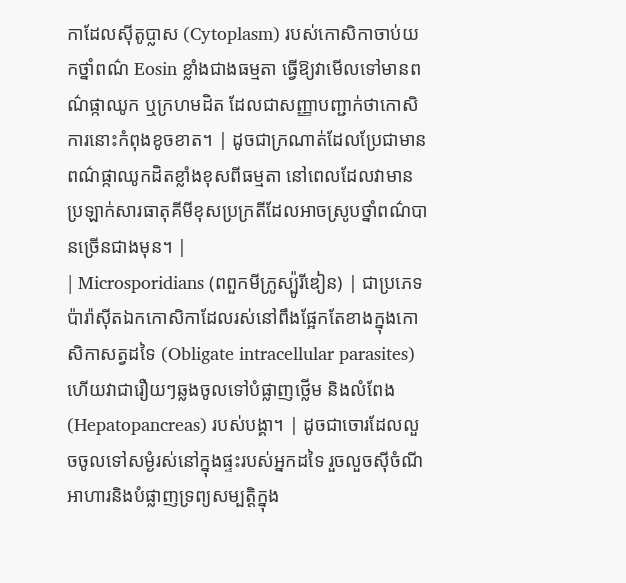កាដែលស៊ីតូប្លាស (Cytoplasm) របស់កោសិកាចាប់យកថ្នាំពណ៌ Eosin ខ្លាំងជាងធម្មតា ធ្វើឱ្យវាមើលទៅមានពណ៌ផ្កាឈូក ឬក្រហមដិត ដែលជាសញ្ញាបញ្ជាក់ថាកោសិការនោះកំពុងខូចខាត។ | ដូចជាក្រណាត់ដែលប្រែជាមានពណ៌ផ្កាឈូកដិតខ្លាំងខុសពីធម្មតា នៅពេលដែលវាមានប្រឡាក់សារធាតុគីមីខុសប្រក្រតីដែលអាចស្រូបថ្នាំពណ៌បានច្រើនជាងមុន។ |
| Microsporidians (ពពួកមីក្រូស្ប៉ូរីឌៀន) | ជាប្រភេទប៉ារ៉ាស៊ីតឯកកោសិកាដែលរស់នៅពឹងផ្អែកតែខាងក្នុងកោសិកាសត្វដទៃ (Obligate intracellular parasites) ហើយវាជារឿយៗឆ្លងចូលទៅបំផ្លាញថ្លើម និងលំពែង (Hepatopancreas) របស់បង្គា។ | ដូចជាចោរដែលលួចចូលទៅសម្ងំរស់នៅក្នុងផ្ទះរបស់អ្នកដទៃ រួចលួចស៊ីចំណីអាហារនិងបំផ្លាញទ្រព្យសម្បត្តិក្នុង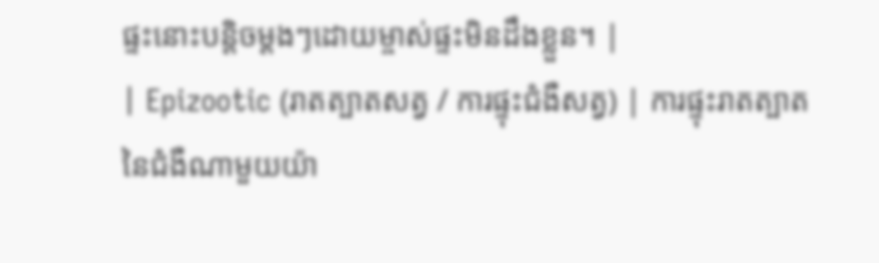ផ្ទះនោះបន្តិចម្តងៗដោយម្ចាស់ផ្ទះមិនដឹងខ្លួន។ |
| Epizootic (រាតត្បាតសត្វ / ការផ្ទុះជំងឺសត្វ) | ការផ្ទុះរាតត្បាតនៃជំងឺណាមួយយ៉ា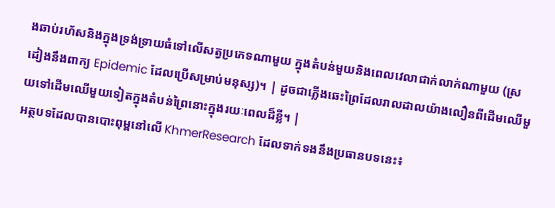ងឆាប់រហ័សនិងក្នុងទ្រង់ទ្រាយធំទៅលើសត្វប្រភេទណាមួយ ក្នុងតំបន់មួយនិងពេលវេលាជាក់លាក់ណាមួយ (ស្រដៀងនឹងពាក្យ Epidemic ដែលប្រើសម្រាប់មនុស្ស)។ | ដូចជាភ្លើងឆេះព្រៃដែលរាលដាលយ៉ាងលឿនពីដើមឈើមួយទៅដើមឈើមួយទៀតក្នុងតំបន់ព្រៃនោះក្នុងរយៈពេលដ៏ខ្លី។ |
អត្ថបទដែលបានបោះពុម្ពនៅលើ KhmerResearch ដែលទាក់ទងនឹងប្រធានបទនេះ៖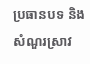ប្រធានបទ និងសំណួរស្រាវ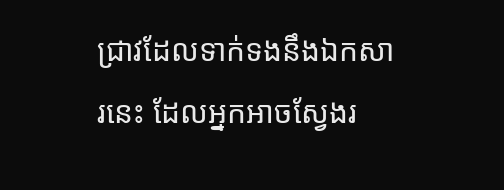ជ្រាវដែលទាក់ទងនឹងឯកសារនេះ ដែលអ្នកអាចស្វែងរ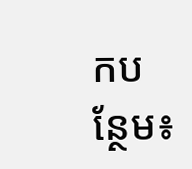កបន្ថែម៖